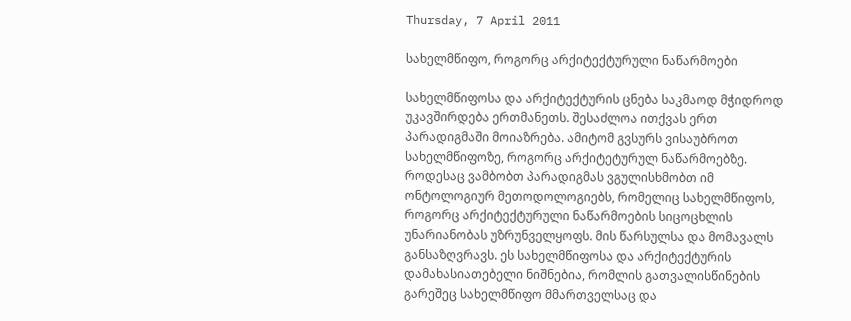Thursday, 7 April 2011

სახელმწიფო, როგორც არქიტექტურული ნაწარმოები

სახელმწიფოსა და არქიტექტურის ცნება საკმაოდ მჭიდროდ უკავშირდება ერთმანეთს. შესაძლოა ითქვას ერთ პარადიგმაში მოიაზრება. ამიტომ გვსურს ვისაუბროთ სახელმწიფოზე, როგორც არქიტეტურულ ნაწარმოებზე. როდესაც ვამბობთ პარადიგმას ვგულისხმობთ იმ ონტოლოგიურ მეთოდოლოგიებს, რომელიც სახელმწიფოს, როგორც არქიტექტურული ნაწარმოების სიცოცხლის უნარიანობას უზრუნველყოფს. მის წარსულსა და მომავალს განსაზღვრავს. ეს სახელმწიფოსა და არქიტექტურის დამახასიათებელი ნიშნებია, რომლის გათვალისწინების გარეშეც სახელმწიფო მმართველსაც და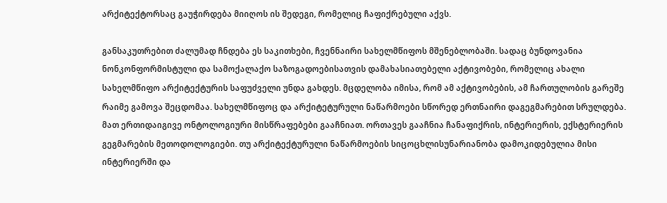არქიტექტორსაც გაუჭირდება მიიღოს ის შედეგი, რომელიც ჩაფიქრებული აქვს.

განსაკუთრებით ძალუმად ჩნდება ეს საკითხები, ჩვენნაირი სახელმწიფოს მშენებლობაში. სადაც ბუნდოვანია ნონკონფორმისტული და სამოქალაქო საზოგადოებისათვის დამახასიათებელი აქტივობები, რომელიც ახალი სახელმწიფო არქიტექტურის საფუძველი უნდა გახდეს. მცდელობა იმისა, რომ ამ აქტივობების, ამ ჩართულობის გარეშე რაიმე გამოვა შეცდომაა. სახელმწიფოც და არქიტეტურული ნაწარმოები სწორედ ერთნაირი დაგეგმარებით სრულდება. მათ ერთიდაიგივე ონტოლოგიური მისწრაფებები გააჩნიათ. ორთავეს გააჩნია ჩანაფიქრის, ინტერიერის, ექსტერიერის გეგმარების მეთოდოლოგიები. თუ არქიტექტურული ნაწარმოების სიცოცხლისუნარიანობა დამოკიდებულია მისი ინტერიერში და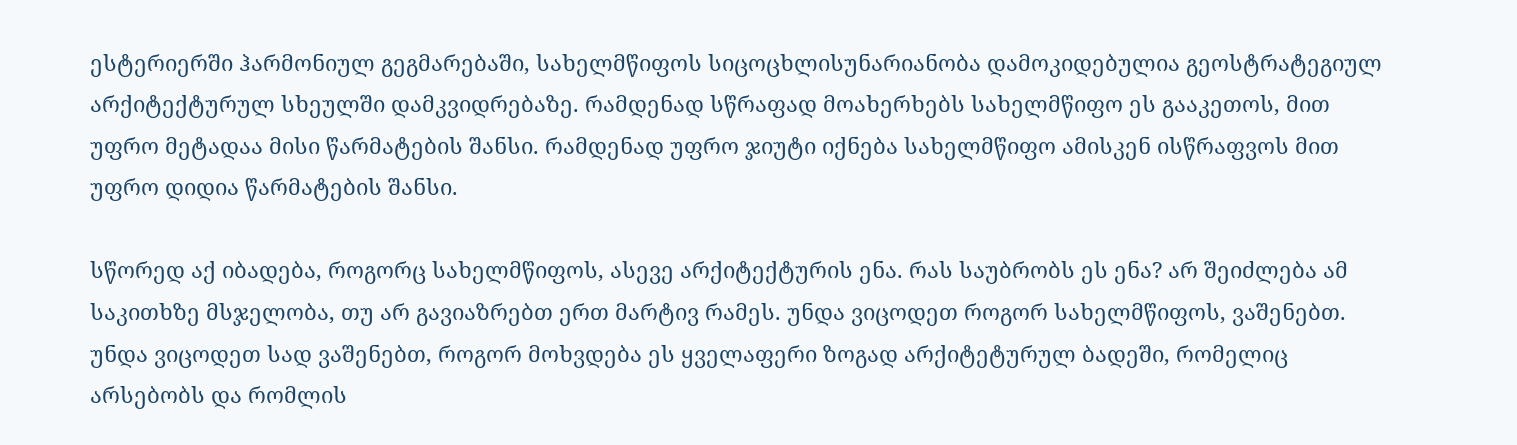ესტერიერში ჰარმონიულ გეგმარებაში, სახელმწიფოს სიცოცხლისუნარიანობა დამოკიდებულია გეოსტრატეგიულ არქიტექტურულ სხეულში დამკვიდრებაზე. რამდენად სწრაფად მოახერხებს სახელმწიფო ეს გააკეთოს, მით უფრო მეტადაა მისი წარმატების შანსი. რამდენად უფრო ჯიუტი იქნება სახელმწიფო ამისკენ ისწრაფვოს მით უფრო დიდია წარმატების შანსი.

სწორედ აქ იბადება, როგორც სახელმწიფოს, ასევე არქიტექტურის ენა. რას საუბრობს ეს ენა? არ შეიძლება ამ საკითხზე მსჯელობა, თუ არ გავიაზრებთ ერთ მარტივ რამეს. უნდა ვიცოდეთ როგორ სახელმწიფოს, ვაშენებთ. უნდა ვიცოდეთ სად ვაშენებთ, როგორ მოხვდება ეს ყველაფერი ზოგად არქიტეტურულ ბადეში, რომელიც არსებობს და რომლის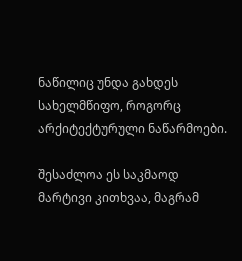ნაწილიც უნდა გახდეს სახელმწიფო, როგორც არქიტექტურული ნაწარმოები.

შესაძლოა ეს საკმაოდ მარტივი კითხვაა, მაგრამ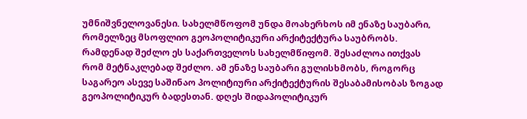უმნიშვნელოვანესი. სახელმწოფომ უნდა მოახერხოს იმ ენაზე საუბარი, რომელზეც მსოფლიო გეოპოლიტიკური არქიტექტურა საუბრობს. რამდენად შეძლო ეს საქართველოს სახელმწიფომ. შესაძლოა ითქვას რომ მეტნაკლებად შეძლო. ამ ენაზე საუბარი გულისხმობს, როგორც საგარეო ასევე საშინაო პოლიტიური არქიტექტურის შესაბამისობას ზოგად გეოპოლიტიკურ ბადესთან. დღეს შიდაპოლიტიკურ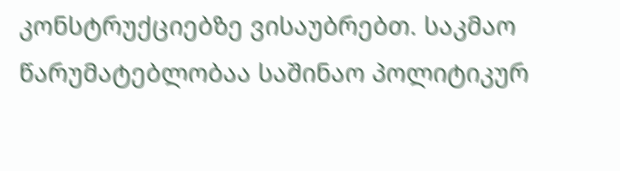კონსტრუქციებზე ვისაუბრებთ. საკმაო წარუმატებლობაა საშინაო პოლიტიკურ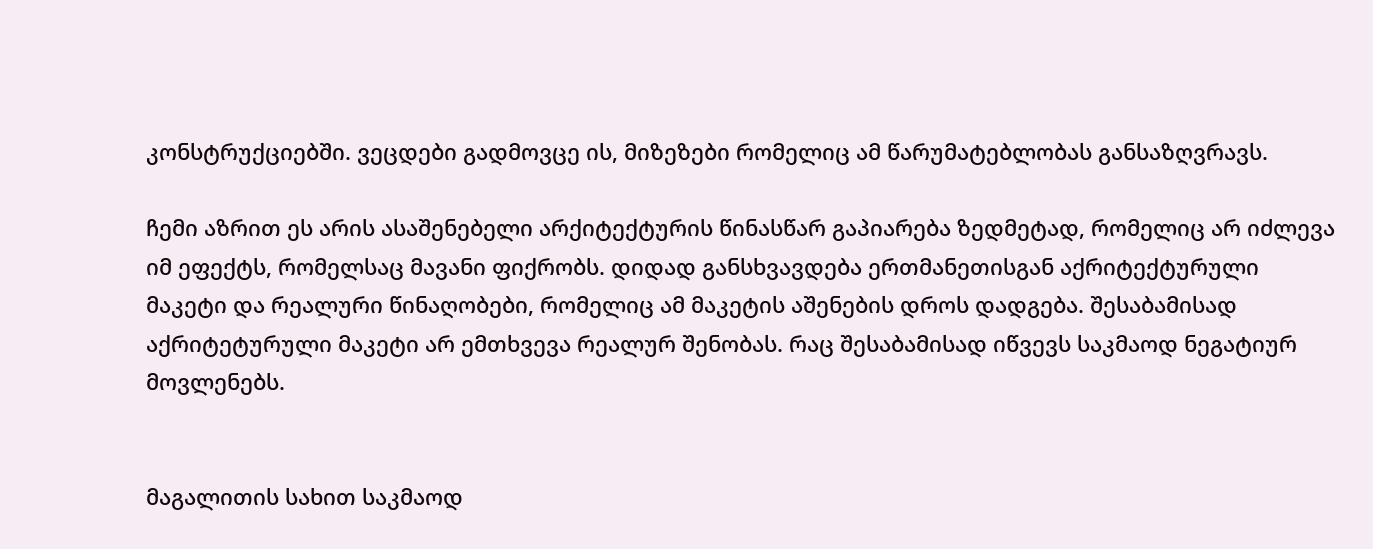კონსტრუქციებში. ვეცდები გადმოვცე ის, მიზეზები რომელიც ამ წარუმატებლობას განსაზღვრავს.

ჩემი აზრით ეს არის ასაშენებელი არქიტექტურის წინასწარ გაპიარება ზედმეტად, რომელიც არ იძლევა იმ ეფექტს, რომელსაც მავანი ფიქრობს. დიდად განსხვავდება ერთმანეთისგან აქრიტექტურული მაკეტი და რეალური წინაღობები, რომელიც ამ მაკეტის აშენების დროს დადგება. შესაბამისად აქრიტეტურული მაკეტი არ ემთხვევა რეალურ შენობას. რაც შესაბამისად იწვევს საკმაოდ ნეგატიურ მოვლენებს.


მაგალითის სახით საკმაოდ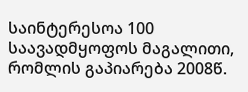საინტერესოა 100 საავადმყოფოს მაგალითი, რომლის გაპიარება 2008წ.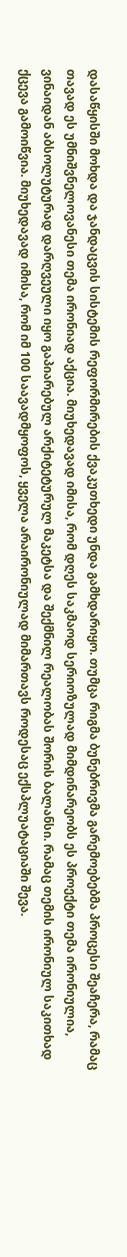დასაწყისში მოხდა და ჯანდაცვის სისტემის რეფორმირების ქვაკუთხედი უნდა გამხდარიყო. თუმცა რიგმა ბუნებრივმა გარემოებებმა პროცესი შეაჩერა, რამაც თავად ეს უმნიშვნელოვანესი თემა ირონიად აქცია. მიუხედავად იმისა, რომ დღეს საკმაოდ სერიოზულად მიმდინარეობს ეს პროექტი თემა ირონიულია, ვინაიდან აბსოლუტურად დარღვეული იყო გაპიარებულ არქიტეტურულ მაკეტსა და შექმნილ რეალობას შორის ბალანსი. რამაც თემის ირონიულ საკითხად ქცევა გამოიწვია. მიუხედავად იმისა, რომ იმ 100 საავადმყოფოს, ყველა არაირონიულად მიმართავს როდესაც ექსპლუატაციაში შევა.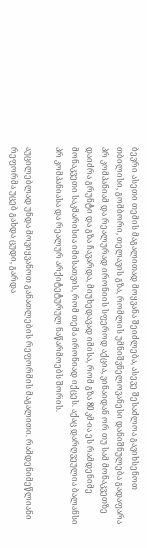ბევრი ასეთი თემის მაგალითად მოყვანა შეიძლება, ასევე შესაძლოა გავიხსენოთ თბილისი, გომბორი, თელავის გზა, რომლის უმნიშვნელოვანესი დანიშნულება გადაფარა პრ კომპანიამ და რეალურად ირონიის სფეროდ აქცია, ვინაიდან ორ თუ სამ მონაკვეთზე დაიძრა გრუნტი და გზა ჩავარდა, მიუხედავად იმისა, რომ გზა 80 კმ-ია ეს რამდენიმე მონაკვეთი საკმარისია იმისათვის, რომ თემა ირონიად იქცეს. აქაც დარღვეულია ბალანსი პრ კომპანიასა და რეალურ არქიტეტურულ ნაწარმოებს შორის.

აუცილებლად უნდა მოვიყვანოთ განათლების რეფორმის მაგალითი. რამდენიმეწლიანი რეფორმა უცებ გახდა ცუდი, გარდა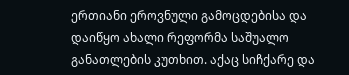ერთიანი ეროვნული გამოცდებისა და დაიწყო ახალი რეფორმა საშუალო განათლების კუთხით. აქაც სიჩქარე და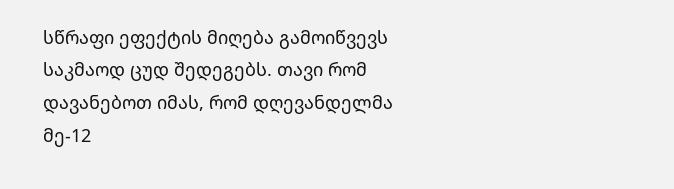სწრაფი ეფექტის მიღება გამოიწვევს საკმაოდ ცუდ შედეგებს. თავი რომ დავანებოთ იმას, რომ დღევანდელმა მე-12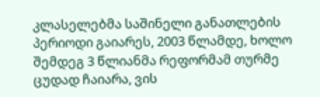კლასელებმა საშინელი განათლების პერიოდი გაიარეს, 2003 წლამდე, ხოლო შემდეგ 3 წლიანმა რეფორმამ თურმე ცუდად ჩაიარა, ვის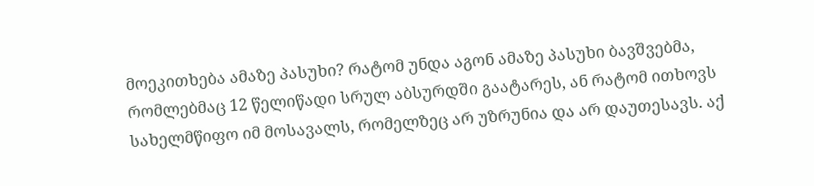მოეკითხება ამაზე პასუხი? რატომ უნდა აგონ ამაზე პასუხი ბავშვებმა, რომლებმაც 12 წელიწადი სრულ აბსურდში გაატარეს, ან რატომ ითხოვს სახელმწიფო იმ მოსავალს, რომელზეც არ უზრუნია და არ დაუთესავს. აქ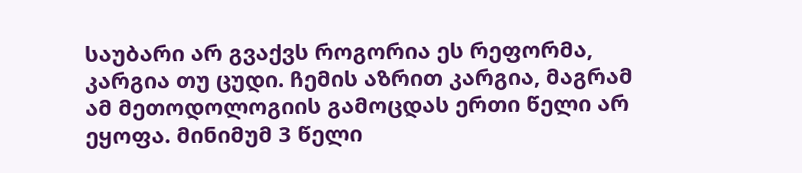საუბარი არ გვაქვს როგორია ეს რეფორმა, კარგია თუ ცუდი. ჩემის აზრით კარგია, მაგრამ ამ მეთოდოლოგიის გამოცდას ერთი წელი არ ეყოფა. მინიმუმ 3 წელი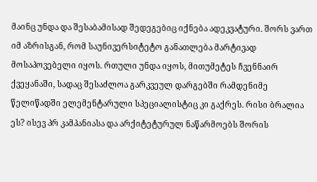მაინც უნდა და შესაბამისად შედეგებიც იქნება ადეკვატური. შორს ვართ იმ აზრისგან, რომ საუნივერსიტეტო განათლება მარტივად მოსაპოვებელი იყოს. რთული უნდა იყოს, მითუმეტეს ჩვენნაირ ქვეყანაში, სადაც შესაძლოა გარკვეულ დარგებში რამდენიმე წელიწადში ელემენტარული სპეციალისტიც კი გაქრეს. რისი ბრალია ეს? ისევ პრ კამპანიასა და არქიტეტურულ ნაწარმოებს შორის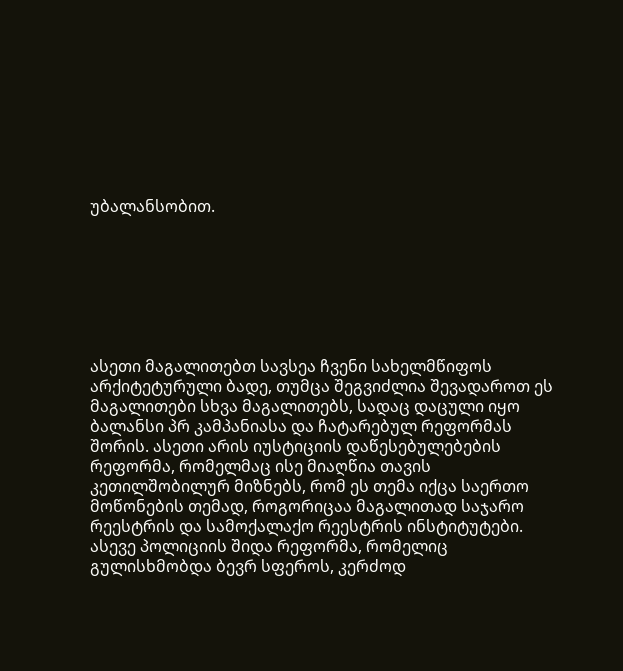უბალანსობით.







ასეთი მაგალითებთ სავსეა ჩვენი სახელმწიფოს არქიტეტურული ბადე, თუმცა შეგვიძლია შევადაროთ ეს მაგალითები სხვა მაგალითებს, სადაც დაცული იყო ბალანსი პრ კამპანიასა და ჩატარებულ რეფორმას შორის. ასეთი არის იუსტიციის დაწესებულებების რეფორმა, რომელმაც ისე მიაღწია თავის კეთილშობილურ მიზნებს, რომ ეს თემა იქცა საერთო მოწონების თემად, როგორიცაა მაგალითად საჯარო რეესტრის და სამოქალაქო რეესტრის ინსტიტუტები. ასევე პოლიციის შიდა რეფორმა, რომელიც გულისხმობდა ბევრ სფეროს, კერძოდ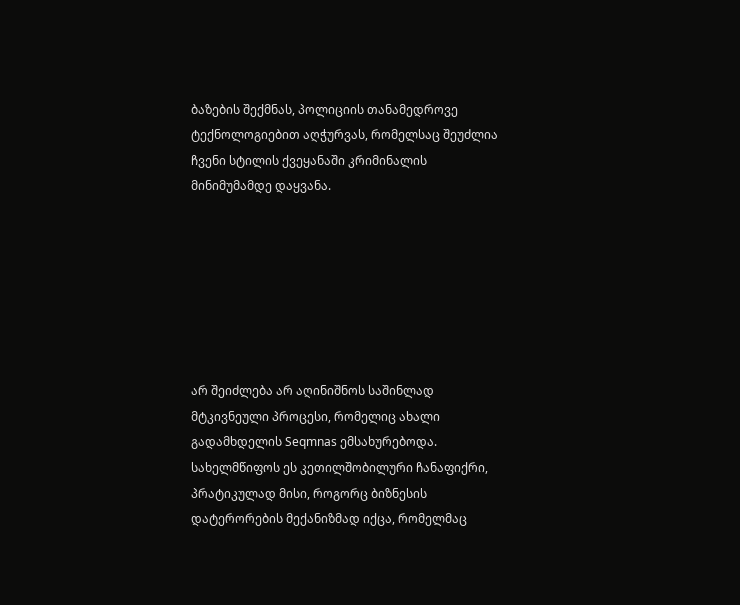ბაზების შექმნას, პოლიციის თანამედროვე ტექნოლოგიებით აღჭურვას, რომელსაც შეუძლია ჩვენი სტილის ქვეყანაში კრიმინალის მინიმუმამდე დაყვანა.







არ შეიძლება არ აღინიშნოს საშინლად მტკივნეული პროცესი, რომელიც ახალი გადამხდელის Seqmnas ემსახურებოდა. სახელმწიფოს ეს კეთილშობილური ჩანაფიქრი, პრატიკულად მისი, როგორც ბიზნესის დატერორების მექანიზმად იქცა, რომელმაც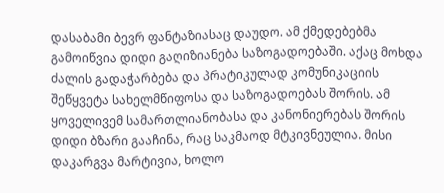დასაბამი ბევრ ფანტაზიასაც დაუდო. ამ ქმედებებმა გამოიწვია დიდი გაღიზიანება საზოგადოებაში. აქაც მოხდა ძალის გადაჭარბება და პრატიკულად კომუნიკაციის შეწყვეტა სახელმწიფოსა და საზოგადოებას შორის. ამ ყოველივემ სამართლიანობასა და კანონიერებას შორის დიდი ბზარი გააჩინა, რაც საკმაოდ მტკივნეულია. მისი დაკარგვა მარტივია, ხოლო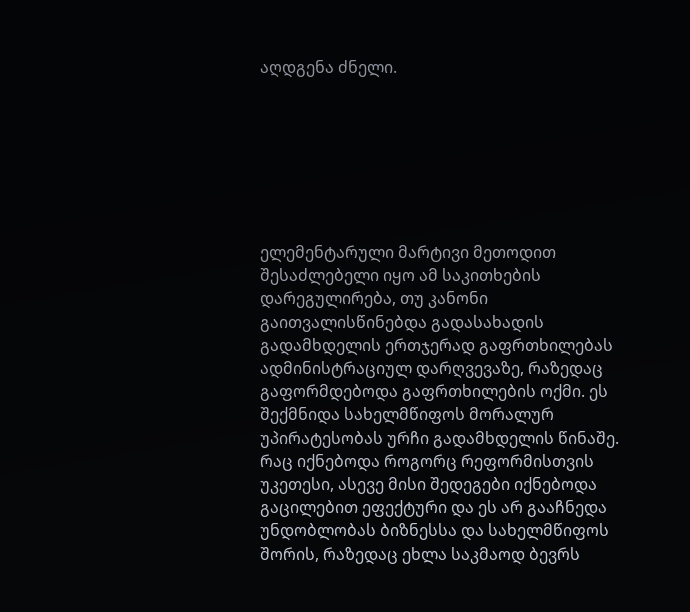აღდგენა ძნელი.







ელემენტარული მარტივი მეთოდით შესაძლებელი იყო ამ საკითხების დარეგულირება, თუ კანონი გაითვალისწინებდა გადასახადის გადამხდელის ერთჯერად გაფრთხილებას ადმინისტრაციულ დარღვევაზე, რაზედაც გაფორმდებოდა გაფრთხილების ოქმი. ეს შექმნიდა სახელმწიფოს მორალურ უპირატესობას ურჩი გადამხდელის წინაშე. რაც იქნებოდა როგორც რეფორმისთვის უკეთესი, ასევე მისი შედეგები იქნებოდა გაცილებით ეფექტური და ეს არ გააჩნედა უნდობლობას ბიზნესსა და სახელმწიფოს შორის, რაზედაც ეხლა საკმაოდ ბევრს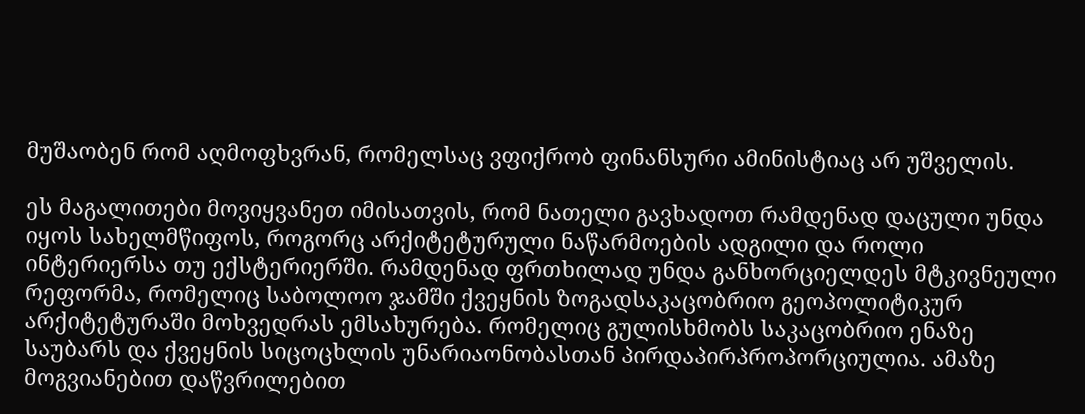მუშაობენ რომ აღმოფხვრან, რომელსაც ვფიქრობ ფინანსური ამინისტიაც არ უშველის.

ეს მაგალითები მოვიყვანეთ იმისათვის, რომ ნათელი გავხადოთ რამდენად დაცული უნდა იყოს სახელმწიფოს, როგორც არქიტეტურული ნაწარმოების ადგილი და როლი ინტერიერსა თუ ექსტერიერში. რამდენად ფრთხილად უნდა განხორციელდეს მტკივნეული რეფორმა, რომელიც საბოლოო ჯამში ქვეყნის ზოგადსაკაცობრიო გეოპოლიტიკურ არქიტეტურაში მოხვედრას ემსახურება. რომელიც გულისხმობს საკაცობრიო ენაზე საუბარს და ქვეყნის სიცოცხლის უნარიაონობასთან პირდაპირპროპორციულია. ამაზე მოგვიანებით დაწვრილებით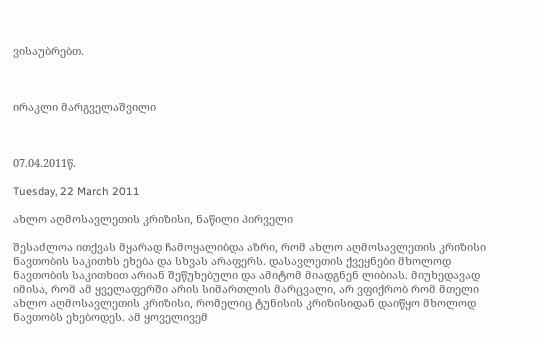ვისაუბრებთ.



ირაკლი მარგველაშვილი



07.04.2011წ.

Tuesday, 22 March 2011

ახლო აღმოსავლეთის კრიზისი, ნაწილი პირველი

შესაძლოა ითქვას მყარად ჩამოყალიბდა აზრი, რომ ახლო აღმოსავლეთის კრიზისი ნავთობის საკითხს ეხება და სხვას არაფერს. დასავლეთის ქვეყნები მხოლოდ ნავთობის საკითხით არიან შეწუხებული და ამიტომ მიადგნენ ლიბიას. მიუხედავად იმისა, რომ ამ ყველაფერში არის სიმართლის მარცვალი, არ ვფიქრობ რომ მთელი ახლო აღმოსავლეთის კრიზისი, რომელიც ტუნისის კრიზისიდან დაიწყო მხოლოდ ნავთობს ეხებოდეს. ამ ყოველივემ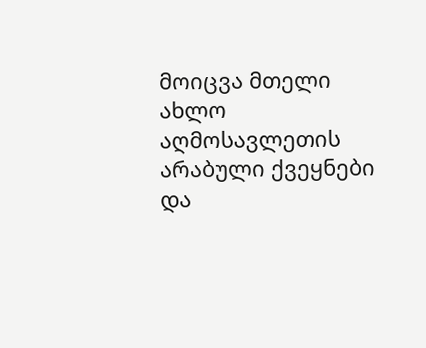მოიცვა მთელი ახლო აღმოსავლეთის არაბული ქვეყნები და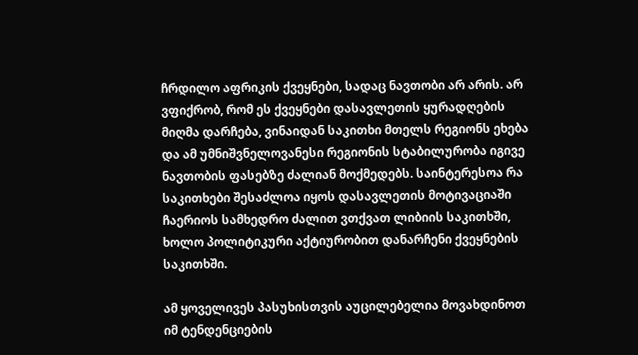ჩრდილო აფრიკის ქვეყნები, სადაც ნავთობი არ არის. არ ვფიქრობ, რომ ეს ქვეყნები დასავლეთის ყურადღების მიღმა დარჩება, ვინაიდან საკითხი მთელს რეგიონს ეხება და ამ უმნიშვნელოვანესი რეგიონის სტაბილურობა იგივე ნავთობის ფასებზე ძალიან მოქმედებს. საინტერესოა რა საკითხები შესაძლოა იყოს დასავლეთის მოტივაციაში ჩაერიოს სამხედრო ძალით ვთქვათ ლიბიის საკითხში, ხოლო პოლიტიკური აქტიურობით დანარჩენი ქვეყნების საკითხში.

ამ ყოველივეს პასუხისთვის აუცილებელია მოვახდინოთ იმ ტენდენციების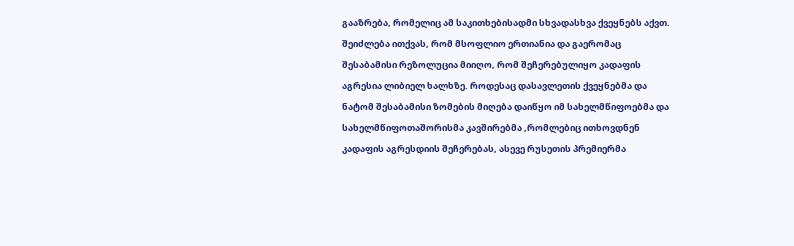გააზრება, რომელიც ამ საკითხებისადმი სხვადასხვა ქვეყნებს აქვთ. შეიძლება ითქვას, რომ მსოფლიო ერთიანია და გაერომაც შესაბამისი რეზოლუცია მიიღო, რომ შეჩერებულიყო კადაფის აგრესია ლიბიელ ხალხზე. როდესაც დასავლეთის ქვეყნებმა და ნატომ შესაბამისი ზომების მიღება დაიწყო იმ სახელმწიფოებმა და სახელმწიფოთაშორისმა კავშირებმა ,რომლებიც ითხოვდნენ კადაფის აგრესდიის შეჩერებას, ასევე რუსეთის პრემიერმა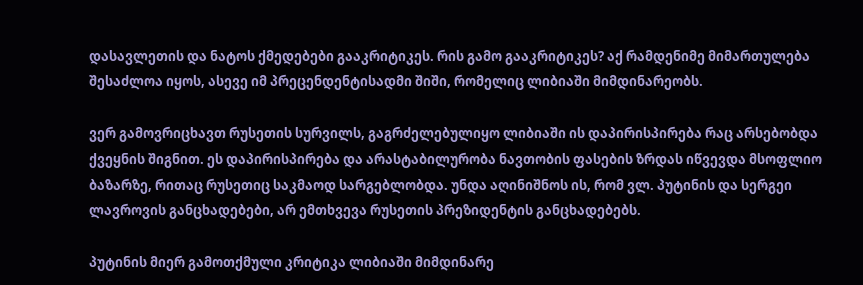დასავლეთის და ნატოს ქმედებები გააკრიტიკეს. რის გამო გააკრიტიკეს? აქ რამდენიმე მიმართულება შესაძლოა იყოს, ასევე იმ პრეცენდენტისადმი შიში, რომელიც ლიბიაში მიმდინარეობს.

ვერ გამოვრიცხავთ რუსეთის სურვილს, გაგრძელებულიყო ლიბიაში ის დაპირისპირება რაც არსებობდა ქვეყნის შიგნით. ეს დაპირისპირება და არასტაბილურობა ნავთობის ფასების ზრდას იწვევდა მსოფლიო ბაზარზე, რითაც რუსეთიც საკმაოდ სარგებლობდა. უნდა აღინიშნოს ის, რომ ვლ. პუტინის და სერგეი ლავროვის განცხადებები, არ ემთხვევა რუსეთის პრეზიდენტის განცხადებებს.

პუტინის მიერ გამოთქმული კრიტიკა ლიბიაში მიმდინარე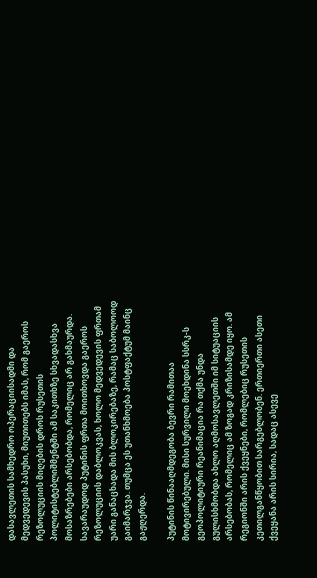დასავლეთის სამხედრო ოპერაციისადმი და მედვედევის პასუხი, მიუთითებს იმას, რომ გაეროს რეზოლუციის მიღების დროს რუსეთის პოლიტისტებლიშმენტში ამ საკითხზე სხვადასხვა მოსაზრებები არსებობდა, რომელიც არ გახმაურდა. სავარაუდოდ პუტინის ფრთა მოითხოვდა გაეროს რეზოლუციის დაბლოკვას, ხოლო მედვედევის ფრთამ უარი განაცხადა მის ბლოკირებაზე, რამაც საბოლოოდ გაიმარჯვა. თუმცა ეს უთანხმოება პოსტფაქტუმ მაინც გაჟღერდა.

პუტინის წინააღმდეგობა ბევრი რამითაა მოტივირებული. მისი სურვილი მოეხდინა სსრკ-ს გეოპოლიტიური რეანიმაცია რა თქმა უნდა გულისხმობდა ახლო აღმოსავლეთში იმ სიტუაციის არსებობას, რომელიც ამ ზოგად კრიზისამდე იყო. ამ რეგიონში არის ქვეყნები, რომლებიც რუსეთის კეთილგანწყობით სარგებლობენ. ერთიერთი ასეთი ქვეყანა არის სირია, სადაც ასევე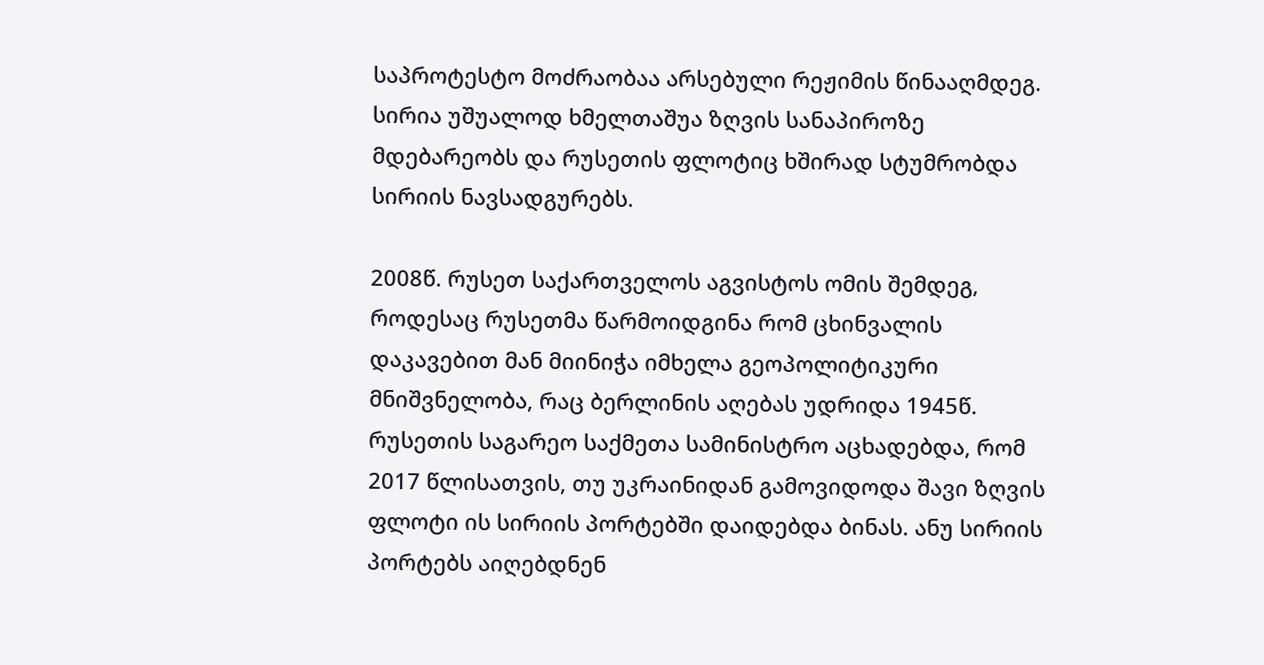საპროტესტო მოძრაობაა არსებული რეჟიმის წინააღმდეგ. სირია უშუალოდ ხმელთაშუა ზღვის სანაპიროზე მდებარეობს და რუსეთის ფლოტიც ხშირად სტუმრობდა სირიის ნავსადგურებს.

2008წ. რუსეთ საქართველოს აგვისტოს ომის შემდეგ, როდესაც რუსეთმა წარმოიდგინა რომ ცხინვალის დაკავებით მან მიინიჭა იმხელა გეოპოლიტიკური მნიშვნელობა, რაც ბერლინის აღებას უდრიდა 1945წ. რუსეთის საგარეო საქმეთა სამინისტრო აცხადებდა, რომ 2017 წლისათვის, თუ უკრაინიდან გამოვიდოდა შავი ზღვის ფლოტი ის სირიის პორტებში დაიდებდა ბინას. ანუ სირიის პორტებს აიღებდნენ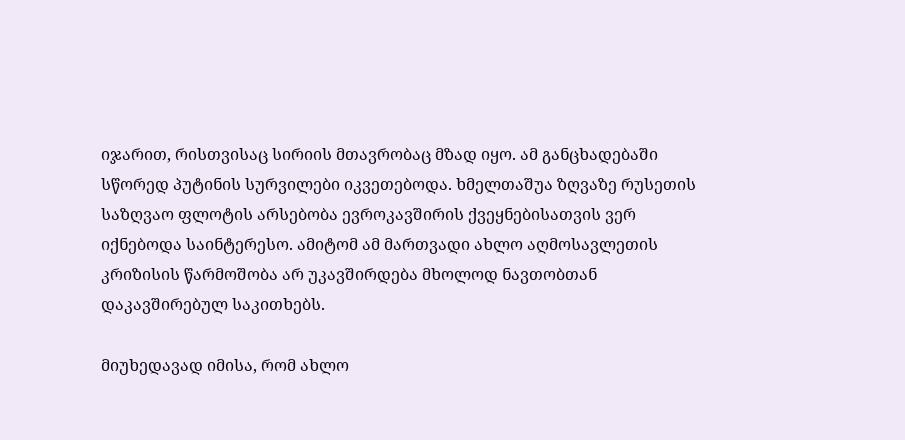იჯარით, რისთვისაც სირიის მთავრობაც მზად იყო. ამ განცხადებაში სწორედ პუტინის სურვილები იკვეთებოდა. ხმელთაშუა ზღვაზე რუსეთის საზღვაო ფლოტის არსებობა ევროკავშირის ქვეყნებისათვის ვერ იქნებოდა საინტერესო. ამიტომ ამ მართვადი ახლო აღმოსავლეთის კრიზისის წარმოშობა არ უკავშირდება მხოლოდ ნავთობთან დაკავშირებულ საკითხებს.

მიუხედავად იმისა, რომ ახლო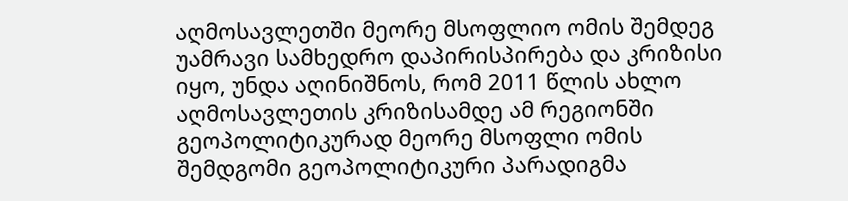აღმოსავლეთში მეორე მსოფლიო ომის შემდეგ უამრავი სამხედრო დაპირისპირება და კრიზისი იყო, უნდა აღინიშნოს, რომ 2011 წლის ახლო აღმოსავლეთის კრიზისამდე ამ რეგიონში გეოპოლიტიკურად მეორე მსოფლი ომის შემდგომი გეოპოლიტიკური პარადიგმა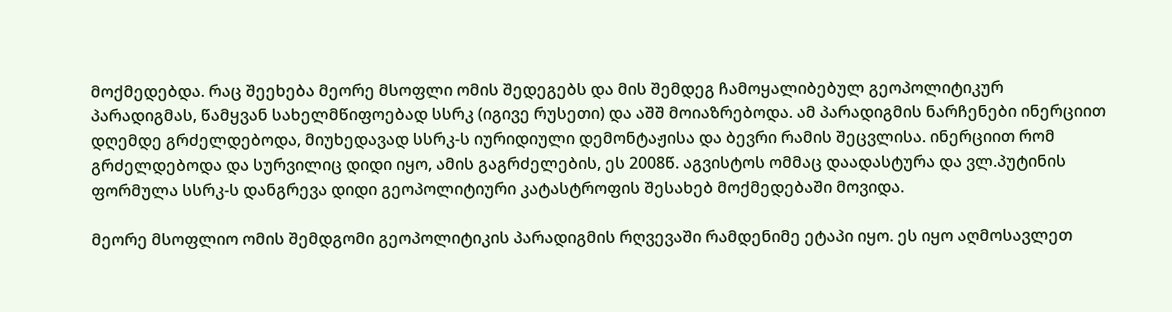მოქმედებდა. რაც შეეხება მეორე მსოფლი ომის შედეგებს და მის შემდეგ ჩამოყალიბებულ გეოპოლიტიკურ პარადიგმას, წამყვან სახელმწიფოებად სსრკ (იგივე რუსეთი) და აშშ მოიაზრებოდა. ამ პარადიგმის ნარჩენები ინერციით დღემდე გრძელდებოდა, მიუხედავად სსრკ-ს იურიდიული დემონტაჟისა და ბევრი რამის შეცვლისა. ინერციით რომ გრძელდებოდა და სურვილიც დიდი იყო, ამის გაგრძელების, ეს 2008წ. აგვისტოს ომმაც დაადასტურა და ვლ.პუტინის ფორმულა სსრკ-ს დანგრევა დიდი გეოპოლიტიური კატასტროფის შესახებ მოქმედებაში მოვიდა.

მეორე მსოფლიო ომის შემდგომი გეოპოლიტიკის პარადიგმის რღვევაში რამდენიმე ეტაპი იყო. ეს იყო აღმოსავლეთ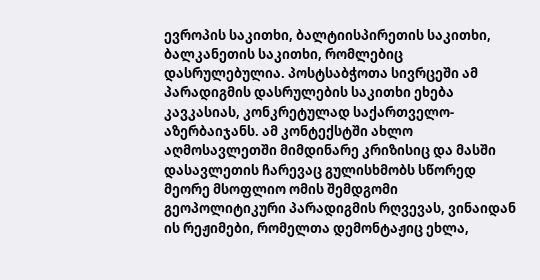ევროპის საკითხი, ბალტიისპირეთის საკითხი, ბალკანეთის საკითხი, რომლებიც დასრულებულია. პოსტსაბჭოთა სივრცეში ამ პარადიგმის დასრულების საკითხი ეხება კავკასიას, კონკრეტულად საქართველო-აზერბაიჯანს. ამ კონტექსტში ახლო აღმოსავლეთში მიმდინარე კრიზისიც და მასში დასავლეთის ჩარევაც გულისხმობს სწორედ მეორე მსოფლიო ომის შემდგომი გეოპოლიტიკური პარადიგმის რღვევას, ვინაიდან ის რეჟიმები, რომელთა დემონტაჟიც ეხლა,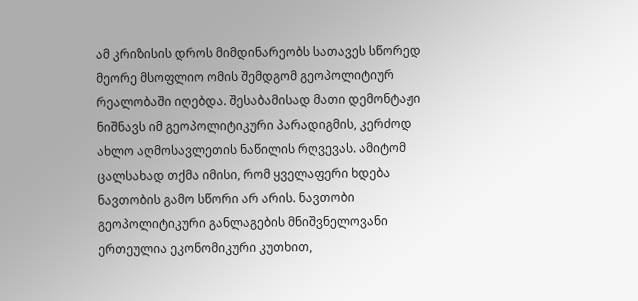ამ კრიზისის დროს მიმდინარეობს სათავეს სწორედ მეორე მსოფლიო ომის შემდგომ გეოპოლიტიურ რეალობაში იღებდა. შესაბამისად მათი დემონტაჟი ნიშნავს იმ გეოპოლიტიკური პარადიგმის, კერძოდ ახლო აღმოსავლეთის ნაწილის რღვევას. ამიტომ ცალსახად თქმა იმისი, რომ ყველაფერი ხდება ნავთობის გამო სწორი არ არის. ნავთობი გეოპოლიტიკური განლაგების მნიშვნელოვანი ერთეულია ეკონომიკური კუთხით,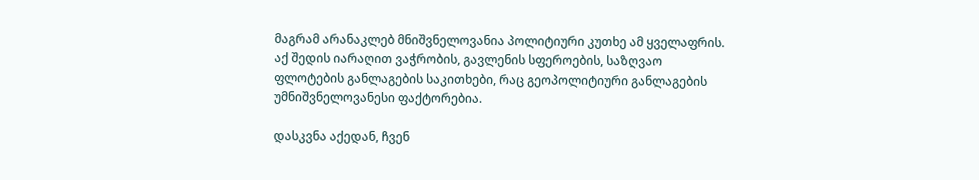მაგრამ არანაკლებ მნიშვნელოვანია პოლიტიური კუთხე ამ ყველაფრის. აქ შედის იარაღით ვაჭრობის, გავლენის სფეროების, საზღვაო ფლოტების განლაგების საკითხები, რაც გეოპოლიტიური განლაგების უმნიშვნელოვანესი ფაქტორებია.

დასკვნა აქედან, ჩვენ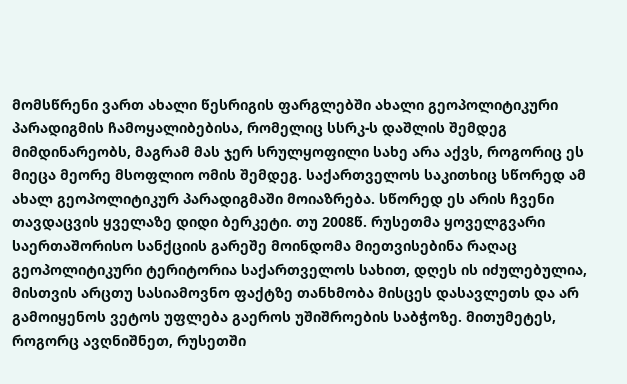მომსწრენი ვართ ახალი წესრიგის ფარგლებში ახალი გეოპოლიტიკური პარადიგმის ჩამოყალიბებისა, რომელიც სსრკ-ს დაშლის შემდეგ მიმდინარეობს, მაგრამ მას ჯერ სრულყოფილი სახე არა აქვს, როგორიც ეს მიეცა მეორე მსოფლიო ომის შემდეგ. საქართველოს საკითხიც სწორედ ამ ახალ გეოპოლიტიკურ პარადიგმაში მოიაზრება. სწორედ ეს არის ჩვენი თავდაცვის ყველაზე დიდი ბერკეტი. თუ 2008წ. რუსეთმა ყოველგვარი საერთაშორისო სანქციის გარეშე მოინდომა მიეთვისებინა რაღაც გეოპოლიტიკური ტერიტორია საქართველოს სახით, დღეს ის იძულებულია, მისთვის არცთუ სასიამოვნო ფაქტზე თანხმობა მისცეს დასავლეთს და არ გამოიყენოს ვეტოს უფლება გაეროს უშიშროების საბჭოზე. მითუმეტეს, როგორც ავღნიშნეთ, რუსეთში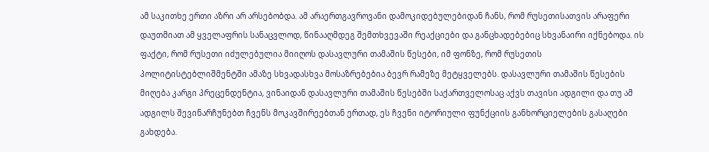ამ საკითხე ერთი აზრი არ არსებობდა. ამ არაერთგავროვანი დამოკიდებულებიდან ჩანს, რომ რუსეთისათვის არაფერი დაუთმიათ ამ ყველაფრის სანაცვლოდ, წინააღმდეგ შემთხვევაში რეაქციები და განცხადებებიც სხვანაირი იქნებოდა. ის ფაქტი, რომ რუსეთი იძულებულია მიიღოს დასავლური თამაშის წესები, იმ ფონზე, რომ რუსეთის პოლიტისტებლიშმენტში ამაზე სხვადასხვა მოსაზრებებია ბევრ რამეზე მეტყველებს. დასავლური თამაშის წესების მიღება კარგი პრეცენდენტია, ვინაიდან დასავლური თამაშის წესებში საქართველოსაც აქვს თავისი ადგილი და თუ ამ ადგილს შევინარჩუნებთ ჩვენს მოკავშირეებთან ერთად, ეს ჩვენი იტორიული ფუნქციის განხორციელების გასაღები გახდება.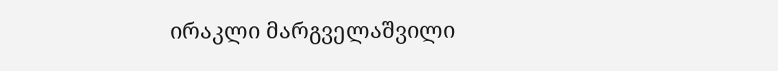ირაკლი მარგველაშვილი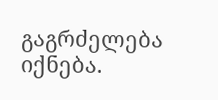გაგრძელება იქნება.